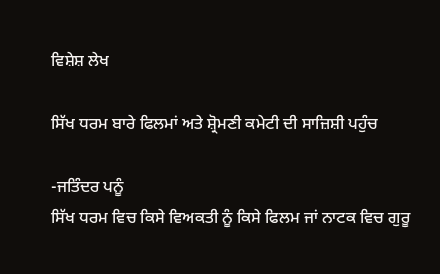ਵਿਸ਼ੇਸ਼ ਲੇਖ

ਸਿੱਖ ਧਰਮ ਬਾਰੇ ਫਿਲਮਾਂ ਅਤੇ ਸ਼੍ਰੋਮਣੀ ਕਮੇਟੀ ਦੀ ਸਾਜ਼ਿਸ਼ੀ ਪਹੁੰਚ

-ਜਤਿੰਦਰ ਪਨੂੰ
ਸਿੱਖ ਧਰਮ ਵਿਚ ਕਿਸੇ ਵਿਅਕਤੀ ਨੂੰ ਕਿਸੇ ਫਿਲਮ ਜਾਂ ਨਾਟਕ ਵਿਚ ਗੁਰੂ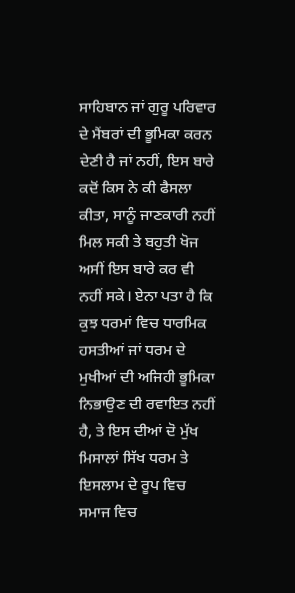ਸਾਹਿਬਾਨ ਜਾਂ ਗੁਰੂ ਪਰਿਵਾਰ ਦੇ ਮੈਂਬਰਾਂ ਦੀ ਭੂਮਿਕਾ ਕਰਨ ਦੇਣੀ ਹੈ ਜਾਂ ਨਹੀਂ, ਇਸ ਬਾਰੇ ਕਦੋਂ ਕਿਸ ਨੇ ਕੀ ਫੈਸਲਾ ਕੀਤਾ, ਸਾਨੂੰ ਜਾਣਕਾਰੀ ਨਹੀਂ ਮਿਲ ਸਕੀ ਤੇ ਬਹੁਤੀ ਖੋਜ ਅਸੀਂ ਇਸ ਬਾਰੇ ਕਰ ਵੀ ਨਹੀਂ ਸਕੇ। ਏਨਾ ਪਤਾ ਹੈ ਕਿ ਕੁਝ ਧਰਮਾਂ ਵਿਚ ਧਾਰਮਿਕ ਹਸਤੀਆਂ ਜਾਂ ਧਰਮ ਦੇ ਮੁਖੀਆਂ ਦੀ ਅਜਿਹੀ ਭੂਮਿਕਾ ਨਿਭਾਉਣ ਦੀ ਰਵਾਇਤ ਨਹੀਂ ਹੈ, ਤੇ ਇਸ ਦੀਆਂ ਦੋ ਮੁੱਖ ਮਿਸਾਲਾਂ ਸਿੱਖ ਧਰਮ ਤੇ ਇਸਲਾਮ ਦੇ ਰੂਪ ਵਿਚ ਸਮਾਜ ਵਿਚ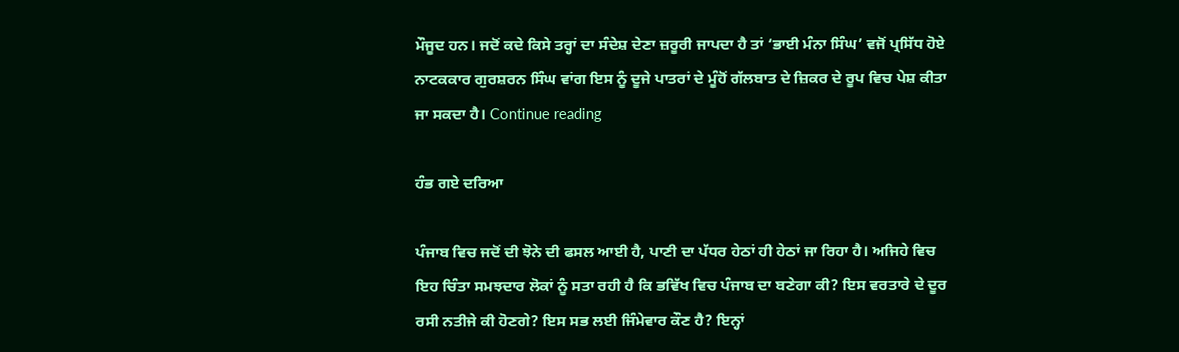ਮੌਜੂਦ ਹਨ। ਜਦੋਂ ਕਦੇ ਕਿਸੇ ਤਰ੍ਹਾਂ ਦਾ ਸੰਦੇਸ਼ ਦੇਣਾ ਜ਼ਰੂਰੀ ਜਾਪਦਾ ਹੈ ਤਾਂ ‘ਭਾਈ ਮੰਨਾ ਸਿੰਘ’ ਵਜੋਂ ਪ੍ਰਸਿੱਧ ਹੋਏ ਨਾਟਕਕਾਰ ਗੁਰਸ਼ਰਨ ਸਿੰਘ ਵਾਂਗ ਇਸ ਨੂੰ ਦੂਜੇ ਪਾਤਰਾਂ ਦੇ ਮੂੰਹੋਂ ਗੱਲਬਾਤ ਦੇ ਜ਼ਿਕਰ ਦੇ ਰੂਪ ਵਿਚ ਪੇਸ਼ ਕੀਤਾ ਜਾ ਸਕਦਾ ਹੈ। Continue reading

ਹੰਭ ਗਏ ਦਰਿਆ

ਪੰਜਾਬ ਵਿਚ ਜਦੋਂ ਦੀ ਝੋਨੇ ਦੀ ਫਸਲ ਆਈ ਹੈ, ਪਾਣੀ ਦਾ ਪੱਧਰ ਹੇਠਾਂ ਹੀ ਹੇਠਾਂ ਜਾ ਰਿਹਾ ਹੈ। ਅਜਿਹੇ ਵਿਚ ਇਹ ਚਿੰਤਾ ਸਮਝਦਾਰ ਲੋਕਾਂ ਨੂੰ ਸਤਾ ਰਹੀ ਹੈ ਕਿ ਭਵਿੱਖ ਵਿਚ ਪੰਜਾਬ ਦਾ ਬਣੇਗਾ ਕੀ? ਇਸ ਵਰਤਾਰੇ ਦੇ ਦੂਰ ਰਸੀ ਨਤੀਜੇ ਕੀ ਹੋਣਗੇ? ਇਸ ਸਭ ਲਈ ਜਿੰਮੇਵਾਰ ਕੌਣ ਹੈ? ਇਨ੍ਹਾਂ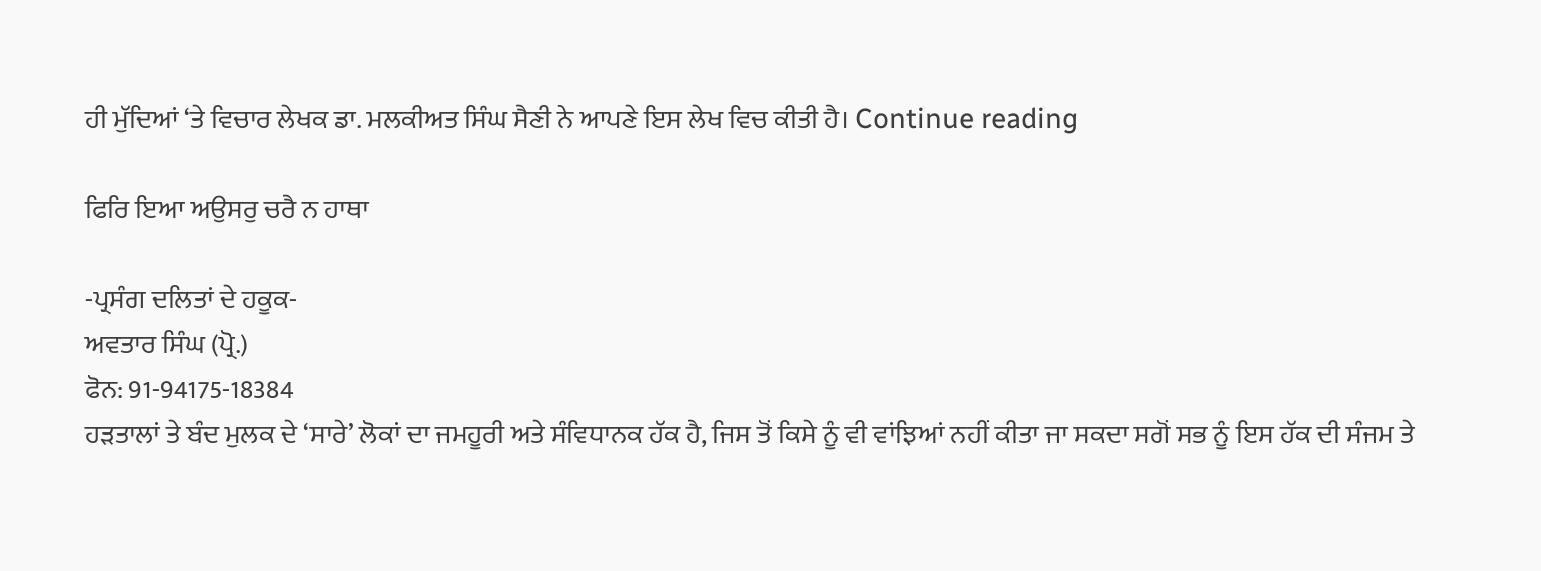ਹੀ ਮੁੱਦਿਆਂ ‘ਤੇ ਵਿਚਾਰ ਲੇਖਕ ਡਾ. ਮਲਕੀਅਤ ਸਿੰਘ ਸੈਣੀ ਨੇ ਆਪਣੇ ਇਸ ਲੇਖ ਵਿਚ ਕੀਤੀ ਹੈ। Continue reading

ਫਿਰਿ ਇਆ ਅਉਸਰੁ ਚਰੈ ਨ ਹਾਥਾ

-ਪ੍ਰਸੰਗ ਦਲਿਤਾਂ ਦੇ ਹਕੂਕ-
ਅਵਤਾਰ ਸਿੰਘ (ਪ੍ਰੋ.)
ਫੋਨ: 91-94175-18384
ਹੜਤਾਲਾਂ ਤੇ ਬੰਦ ਮੁਲਕ ਦੇ ‘ਸਾਰੇ’ ਲੋਕਾਂ ਦਾ ਜਮਹੂਰੀ ਅਤੇ ਸੰਵਿਧਾਨਕ ਹੱਕ ਹੈ, ਜਿਸ ਤੋਂ ਕਿਸੇ ਨੂੰ ਵੀ ਵਾਂਝਿਆਂ ਨਹੀਂ ਕੀਤਾ ਜਾ ਸਕਦਾ ਸਗੋਂ ਸਭ ਨੂੰ ਇਸ ਹੱਕ ਦੀ ਸੰਜਮ ਤੇ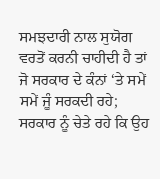ਸਮਝਦਾਰੀ ਨਾਲ ਸੁਯੋਗ ਵਰਤੋਂ ਕਰਨੀ ਚਾਹੀਦੀ ਹੈ ਤਾਂ ਜੋ ਸਰਕਾਰ ਦੇ ਕੰਨਾਂ ‘ਤੇ ਸਮੇਂ ਸਮੇਂ ਜੂੰ ਸਰਕਦੀ ਰਹੇ; ਸਰਕਾਰ ਨੂੰ ਚੇਤੇ ਰਹੇ ਕਿ ਉਹ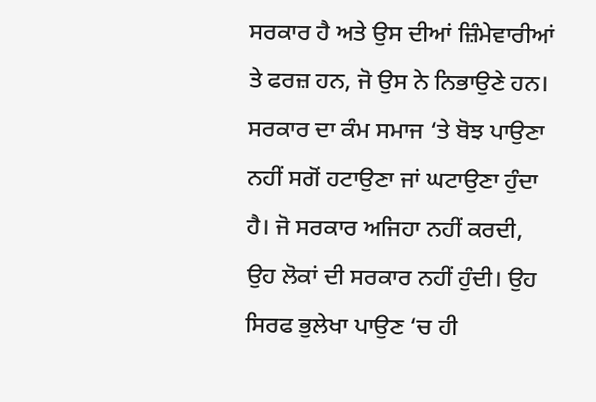ਸਰਕਾਰ ਹੈ ਅਤੇ ਉਸ ਦੀਆਂ ਜ਼ਿੰਮੇਵਾਰੀਆਂ ਤੇ ਫਰਜ਼ ਹਨ, ਜੋ ਉਸ ਨੇ ਨਿਭਾਉਣੇ ਹਨ। ਸਰਕਾਰ ਦਾ ਕੰਮ ਸਮਾਜ ‘ਤੇ ਬੋਝ ਪਾਉਣਾ ਨਹੀਂ ਸਗੋਂ ਹਟਾਉਣਾ ਜਾਂ ਘਟਾਉਣਾ ਹੁੰਦਾ ਹੈ। ਜੋ ਸਰਕਾਰ ਅਜਿਹਾ ਨਹੀਂ ਕਰਦੀ, ਉਹ ਲੋਕਾਂ ਦੀ ਸਰਕਾਰ ਨਹੀਂ ਹੁੰਦੀ। ਉਹ ਸਿਰਫ ਭੁਲੇਖਾ ਪਾਉਣ ‘ਚ ਹੀ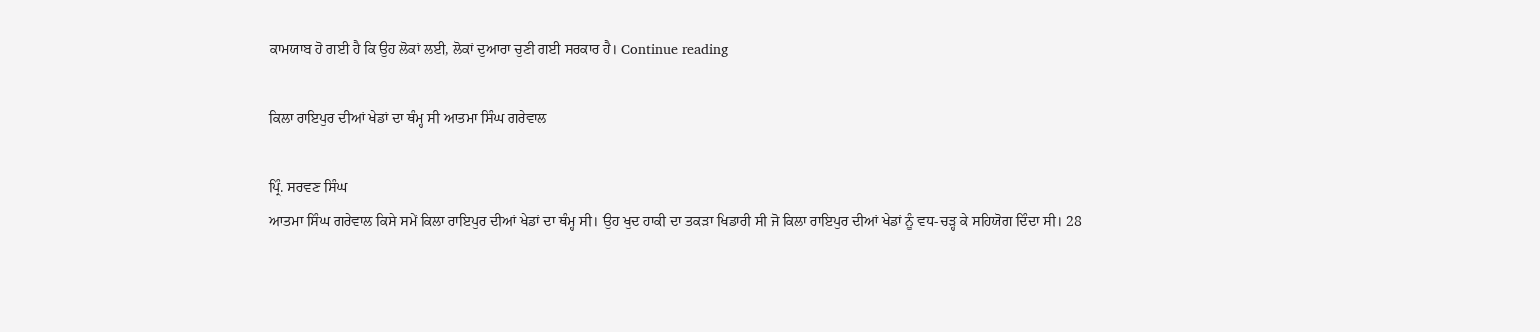ਕਾਮਯਾਬ ਹੋ ਗਈ ਹੈ ਕਿ ਉਹ ਲੋਕਾਂ ਲਈ, ਲੋਕਾਂ ਦੁਆਰਾ ਚੁਣੀ ਗਈ ਸਰਕਾਰ ਹੈ। Continue reading

ਕਿਲਾ ਰਾਇਪੁਰ ਦੀਆਂ ਖੇਡਾਂ ਦਾ ਥੰਮ੍ਹ ਸੀ ਆਤਮਾ ਸਿੰਘ ਗਰੇਵਾਲ

ਪ੍ਰਿੰ. ਸਰਵਣ ਸਿੰਘ
ਆਤਮਾ ਸਿੰਘ ਗਰੇਵਾਲ ਕਿਸੇ ਸਮੇਂ ਕਿਲਾ ਰਾਇਪੁਰ ਦੀਆਂ ਖੇਡਾਂ ਦਾ ਥੰਮ੍ਹ ਸੀ। ਉਹ ਖੁਦ ਹਾਕੀ ਦਾ ਤਕੜਾ ਖਿਡਾਰੀ ਸੀ ਜੋ ਕਿਲਾ ਰਾਇਪੁਰ ਦੀਆਂ ਖੇਡਾਂ ਨੂੰ ਵਧ-ਚੜ੍ਹ ਕੇ ਸਹਿਯੋਗ ਦਿੰਦਾ ਸੀ। 28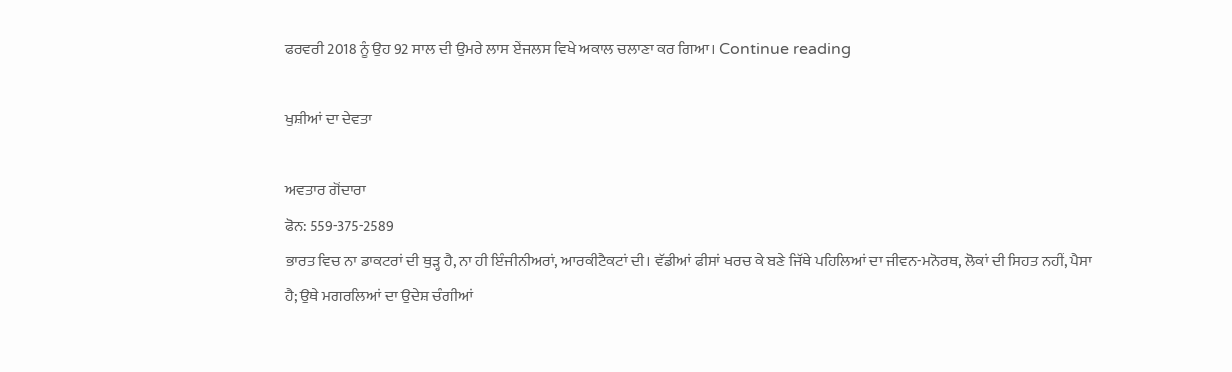ਫਰਵਰੀ 2018 ਨੂੰ ਉਹ 92 ਸਾਲ ਦੀ ਉਮਰੇ ਲਾਸ ਏਂਜਲਸ ਵਿਖੇ ਅਕਾਲ ਚਲਾਣਾ ਕਰ ਗਿਆ। Continue reading

ਖੁਸ਼ੀਆਂ ਦਾ ਦੇਵਤਾ

ਅਵਤਾਰ ਗੋਂਦਾਰਾ
ਫੋਨ: 559-375-2589
ਭਾਰਤ ਵਿਚ ਨਾ ਡਾਕਟਰਾਂ ਦੀ ਥੁੜ੍ਹ ਹੈ, ਨਾ ਹੀ ਇੰਜੀਨੀਅਰਾਂ, ਆਰਕੀਟੈਕਟਾਂ ਦੀ। ਵੱਡੀਆਂ ਫੀਸਾਂ ਖਰਚ ਕੇ ਬਣੇ ਜਿੱਥੇ ਪਹਿਲਿਆਂ ਦਾ ਜੀਵਨ-ਮਨੋਰਥ, ਲੋਕਾਂ ਦੀ ਸਿਹਤ ਨਹੀਂ, ਪੈਸਾ ਹੈ; ਉਥੇ ਮਗਰਲਿਆਂ ਦਾ ਉਦੇਸ਼ ਚੰਗੀਆਂ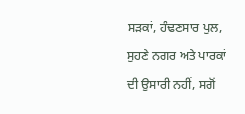ਸੜਕਾਂ, ਹੰਢਣਸਾਰ ਪੁਲ, ਸੁਹਣੇ ਨਗਰ ਅਤੇ ਪਾਰਕਾਂ ਦੀ ਉਸਾਰੀ ਨਹੀਂ, ਸਗੋਂ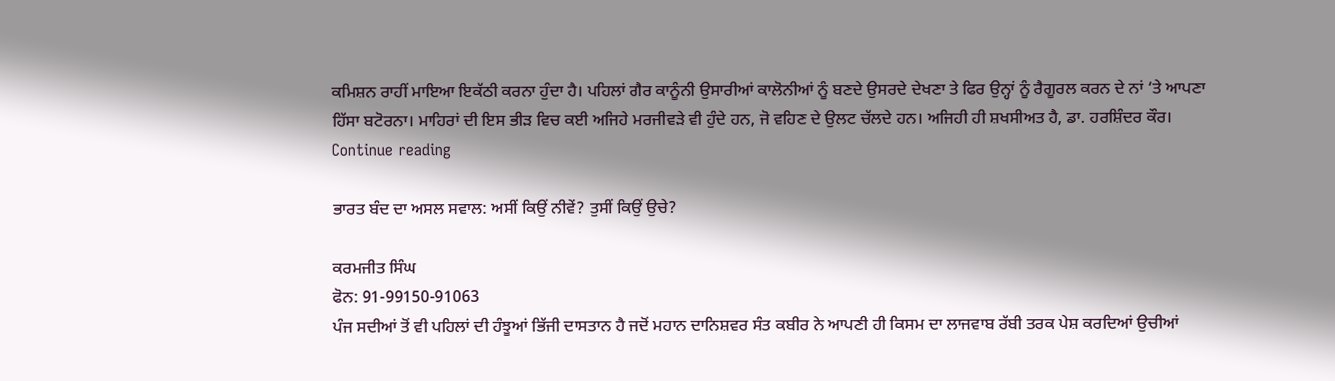ਕਮਿਸ਼ਨ ਰਾਹੀਂ ਮਾਇਆ ਇਕੱਠੀ ਕਰਨਾ ਹੁੰਦਾ ਹੈ। ਪਹਿਲਾਂ ਗੈਰ ਕਾਨੂੰਨੀ ਉਸਾਰੀਆਂ ਕਾਲੋਨੀਆਂ ਨੂੰ ਬਣਦੇ ਉਸਰਦੇ ਦੇਖਣਾ ਤੇ ਫਿਰ ਉਨ੍ਹਾਂ ਨੂੰ ਰੈਗੂਰਲ ਕਰਨ ਦੇ ਨਾਂ ‘ਤੇ ਆਪਣਾ ਹਿੱਸਾ ਬਟੋਰਨਾ। ਮਾਹਿਰਾਂ ਦੀ ਇਸ ਭੀੜ ਵਿਚ ਕਈ ਅਜਿਹੇ ਮਰਜੀਵੜੇ ਵੀ ਹੁੰਦੇ ਹਨ, ਜੋ ਵਹਿਣ ਦੇ ਉਲਟ ਚੱਲਦੇ ਹਨ। ਅਜਿਹੀ ਹੀ ਸ਼ਖਸੀਅਤ ਹੈ, ਡਾ. ਹਰਸ਼ਿੰਦਰ ਕੌਰ। Continue reading

ਭਾਰਤ ਬੰਦ ਦਾ ਅਸਲ ਸਵਾਲ: ਅਸੀਂ ਕਿਉਂ ਨੀਵੇਂ? ਤੁਸੀਂ ਕਿਉਂ ਉਚੇ?

ਕਰਮਜੀਤ ਸਿੰਘ
ਫੋਨ: 91-99150-91063
ਪੰਜ ਸਦੀਆਂ ਤੋਂ ਵੀ ਪਹਿਲਾਂ ਦੀ ਹੰਝੂਆਂ ਭਿੱਜੀ ਦਾਸਤਾਨ ਹੈ ਜਦੋਂ ਮਹਾਨ ਦਾਨਿਸ਼ਵਰ ਸੰਤ ਕਬੀਰ ਨੇ ਆਪਣੀ ਹੀ ਕਿਸਮ ਦਾ ਲਾਜਵਾਬ ਰੱਬੀ ਤਰਕ ਪੇਸ਼ ਕਰਦਿਆਂ ਉਚੀਆਂ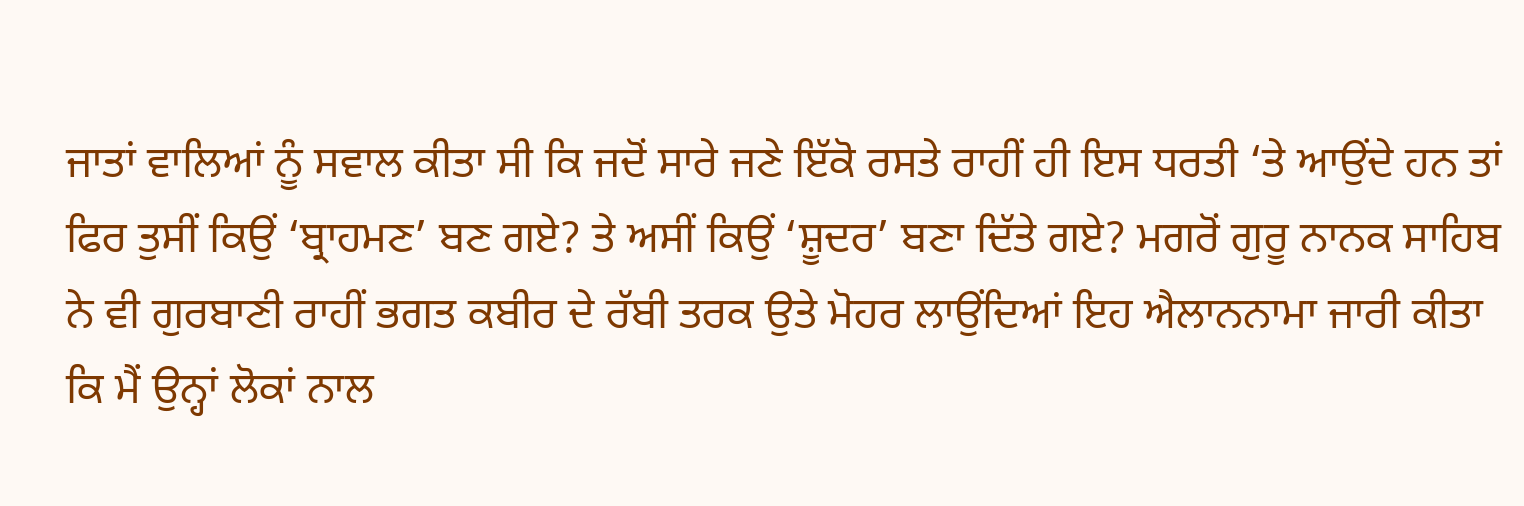ਜਾਤਾਂ ਵਾਲਿਆਂ ਨੂੰ ਸਵਾਲ ਕੀਤਾ ਸੀ ਕਿ ਜਦੋਂ ਸਾਰੇ ਜਣੇ ਇੱਕੋ ਰਸਤੇ ਰਾਹੀਂ ਹੀ ਇਸ ਧਰਤੀ ‘ਤੇ ਆਉਂਦੇ ਹਨ ਤਾਂ ਫਿਰ ਤੁਸੀਂ ਕਿਉਂ ‘ਬ੍ਰਾਹਮਣ’ ਬਣ ਗਏ? ਤੇ ਅਸੀਂ ਕਿਉਂ ‘ਸ਼ੂਦਰ’ ਬਣਾ ਦਿੱਤੇ ਗਏ? ਮਗਰੋਂ ਗੁਰੂ ਨਾਨਕ ਸਾਹਿਬ ਨੇ ਵੀ ਗੁਰਬਾਣੀ ਰਾਹੀਂ ਭਗਤ ਕਬੀਰ ਦੇ ਰੱਬੀ ਤਰਕ ਉਤੇ ਮੋਹਰ ਲਾਉਂਦਿਆਂ ਇਹ ਐਲਾਨਨਾਮਾ ਜਾਰੀ ਕੀਤਾ ਕਿ ਮੈਂ ਉਨ੍ਹਾਂ ਲੋਕਾਂ ਨਾਲ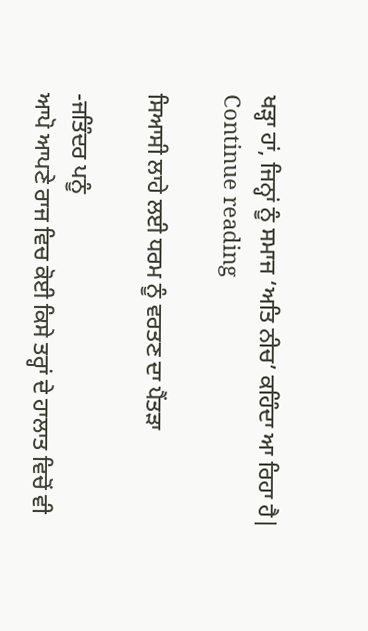ਖੜ੍ਹਾ ਹਾਂ, ਜਿਨ੍ਹਾਂ ਨੂੰ ਸਮਾਜ ‘ਅਤਿ ਨੀਚ’ ਕਹਿੰਦਾ ਆ ਰਿਹਾ ਹੈ| Continue reading

ਸਿਆਸੀ ਲਾਹੇ ਲਈ ਧਰਮ ਨੂੰ ਵਰਤਣ ਦਾ ਪੈਂਤੜਾ

-ਜਤਿੰਦਰ ਪਨੂੰ
ਆਪੋ ਆਪਣੇ ਰਾਜ ਵਿਚ ਕੋਈ ਕਿਸੇ ਤਰ੍ਹਾਂ ਦੇ ਹਾਲਾਤ ਵਿਚੋਂ ਵੀ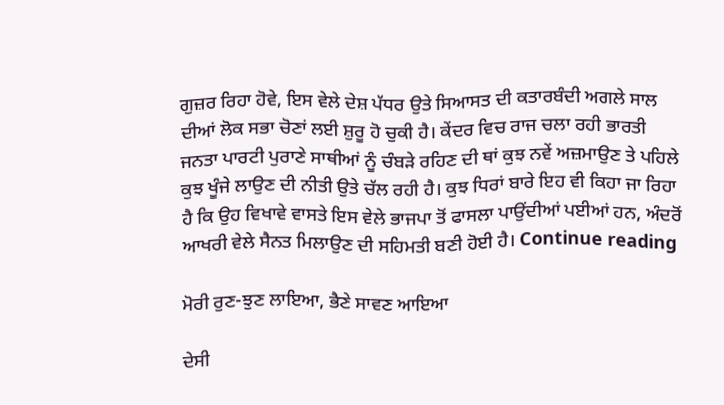ਗੁਜ਼ਰ ਰਿਹਾ ਹੋਵੇ, ਇਸ ਵੇਲੇ ਦੇਸ਼ ਪੱਧਰ ਉਤੇ ਸਿਆਸਤ ਦੀ ਕਤਾਰਬੰਦੀ ਅਗਲੇ ਸਾਲ ਦੀਆਂ ਲੋਕ ਸਭਾ ਚੋਣਾਂ ਲਈ ਸ਼ੁਰੂ ਹੋ ਚੁਕੀ ਹੈ। ਕੇਂਦਰ ਵਿਚ ਰਾਜ ਚਲਾ ਰਹੀ ਭਾਰਤੀ ਜਨਤਾ ਪਾਰਟੀ ਪੁਰਾਣੇ ਸਾਥੀਆਂ ਨੂੰ ਚੰਬੜੇ ਰਹਿਣ ਦੀ ਥਾਂ ਕੁਝ ਨਵੇਂ ਅਜ਼ਮਾਉਣ ਤੇ ਪਹਿਲੇ ਕੁਝ ਖੂੰਜੇ ਲਾਉਣ ਦੀ ਨੀਤੀ ਉਤੇ ਚੱਲ ਰਹੀ ਹੈ। ਕੁਝ ਧਿਰਾਂ ਬਾਰੇ ਇਹ ਵੀ ਕਿਹਾ ਜਾ ਰਿਹਾ ਹੈ ਕਿ ਉਹ ਵਿਖਾਵੇ ਵਾਸਤੇ ਇਸ ਵੇਲੇ ਭਾਜਪਾ ਤੋਂ ਫਾਸਲਾ ਪਾਉਂਦੀਆਂ ਪਈਆਂ ਹਨ, ਅੰਦਰੋਂ ਆਖਰੀ ਵੇਲੇ ਸੈਨਤ ਮਿਲਾਉਣ ਦੀ ਸਹਿਮਤੀ ਬਣੀ ਹੋਈ ਹੈ। Continue reading

ਮੋਰੀ ਰੁਣ-ਝੁਣ ਲਾਇਆ, ਭੈਣੇ ਸਾਵਣ ਆਇਆ

ਦੇਸੀ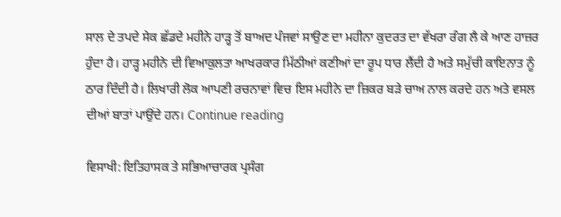ਸਾਲ ਦੇ ਤਪਦੇ ਸੇਕ ਛੱਡਦੇ ਮਹੀਨੇ ਹਾੜ੍ਹ ਤੋਂ ਬਾਅਦ ਪੰਜਵਾਂ ਸਾਉਣ ਦਾ ਮਹੀਨਾ ਕੁਦਰਤ ਦਾ ਵੱਖਰਾ ਰੰਗ ਲੈ ਕੇ ਆਣ ਹਾਜ਼ਰ ਹੁੰਦਾ ਹੈ। ਹਾੜ੍ਹ ਮਹੀਨੇ ਦੀ ਵਿਆਕੁਲਤਾ ਆਖਰਕਾਰ ਮਿੱਠੀਆਂ ਕਣੀਆਂ ਦਾ ਰੂਪ ਧਾਰ ਲੈਂਦੀ ਹੈ ਅਤੇ ਸਮੁੱਚੀ ਕਾਇਨਾਤ ਨੂੰ ਠਾਰ ਦਿੰਦੀ ਹੈ। ਲਿਖਾਰੀ ਲੋਕ ਆਪਣੀ ਰਚਨਾਵਾਂ ਵਿਚ ਇਸ ਮਹੀਨੇ ਦਾ ਜ਼ਿਕਰ ਬੜੇ ਚਾਅ ਨਾਲ ਕਰਦੇ ਹਨ ਅਤੇ ਵਸਲ ਦੀਆਂ ਬਾਤਾਂ ਪਾਉਂਦੇ ਹਨ। Continue reading

ਵਿਸਾਖੀ: ਇਤਿਹਾਸਕ ਤੇ ਸਭਿਆਚਾਰਕ ਪ੍ਰਸੰਗ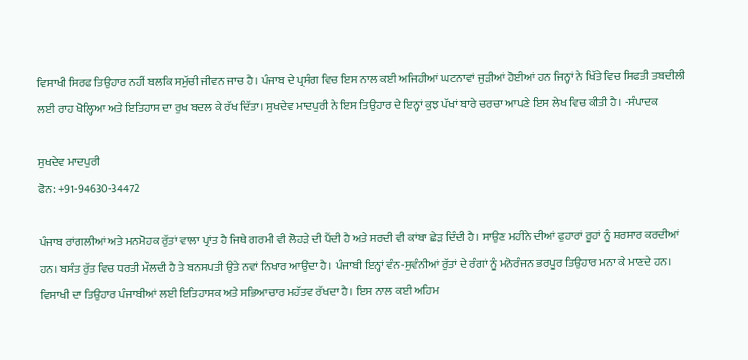ਵਿਸਾਖੀ ਸਿਰਫ ਤਿਉਹਾਰ ਨਹੀਂ ਬਲਕਿ ਸਮੁੱਚੀ ਜੀਵਨ ਜਾਚ ਹੈ। ਪੰਜਾਬ ਦੇ ਪ੍ਰਸੰਗ ਵਿਚ ਇਸ ਨਾਲ ਕਈ ਅਜਿਹੀਆਂ ਘਟਨਾਵਾਂ ਜੁੜੀਆਂ ਹੋਈਆਂ ਹਨ ਜਿਨ੍ਹਾਂ ਨੇ ਖਿੱਤੇ ਵਿਚ ਸਿਫਤੀ ਤਬਦੀਲੀ ਲਈ ਰਾਹ ਖੋਲ੍ਹਿਆ ਅਤੇ ਇਤਿਹਾਸ ਦਾ ਰੁਖ ਬਦਲ ਕੇ ਰੱਖ ਦਿੱਤਾ। ਸੁਖਦੇਵ ਮਾਦਪੁਰੀ ਨੇ ਇਸ ਤਿਉਹਾਰ ਦੇ ਇਨ੍ਹਾਂ ਕੁਝ ਪੱਖਾਂ ਬਾਰੇ ਚਰਚਾ ਆਪਣੇ ਇਸ ਲੇਖ ਵਿਚ ਕੀਤੀ ਹੈ। -ਸੰਪਾਦਕ

ਸੁਖਦੇਵ ਮਾਦਪੁਰੀ
ਫੋਨ: +91-94630-34472

ਪੰਜਾਬ ਰਾਂਗਲੀਆਂ ਅਤੇ ਮਨਮੋਹਕ ਰੁੱਤਾਂ ਵਾਲਾ ਪ੍ਰਾਂਤ ਹੈ ਜਿਥੇ ਗਰਮੀ ਵੀ ਲੋਹੜੇ ਦੀ ਪੈਂਦੀ ਹੈ ਅਤੇ ਸਰਦੀ ਵੀ ਕਾਂਬਾ ਛੇੜ ਦਿੰਦੀ ਹੈ। ਸਾਉਣ ਮਹੀਨੇ ਦੀਆਂ ਫੁਹਾਰਾਂ ਰੂਹਾਂ ਨੂੰ ਸ਼ਰਸਾਰ ਕਰਦੀਆਂ ਹਨ। ਬਸੰਤ ਰੁੱਤ ਵਿਚ ਧਰਤੀ ਮੌਲਦੀ ਹੈ ਤੇ ਬਨਸਪਤੀ ਉਤੇ ਨਵਾਂ ਨਿਖਾਰ ਆਉਂਦਾ ਹੈ। ਪੰਜਾਬੀ ਇਨ੍ਹਾਂ ਵੰਨ-ਸੁਵੰਨੀਆਂ ਰੁੱਤਾਂ ਦੇ ਰੰਗਾਂ ਨੂੰ ਮਨੋਰੰਜਨ ਭਰਪੂਰ ਤਿਉਹਾਰ ਮਨਾ ਕੇ ਮਾਣਦੇ ਹਨ।
ਵਿਸਾਖੀ ਦਾ ਤਿਉਹਾਰ ਪੰਜਾਬੀਆਂ ਲਈ ਇਤਿਹਾਸਕ ਅਤੇ ਸਭਿਆਚਾਰ ਮਹੱਤਵ ਰੱਖਦਾ ਹੈ। ਇਸ ਨਾਲ ਕਈ ਅਹਿਮ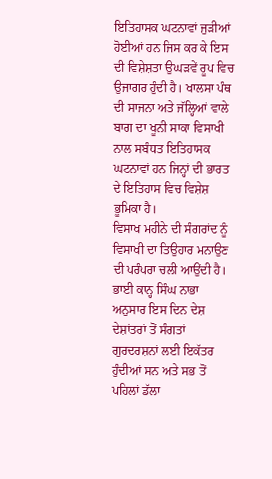ਇਤਿਹਾਸਕ ਘਟਨਾਵਾਂ ਜੁੜੀਆਂ ਹੋਈਆਂ ਹਨ ਜਿਸ ਕਰ ਕੇ ਇਸ ਦੀ ਵਿਸ਼ੇਸ਼ਤਾ ਉਘੜਵੇਂ ਰੂਪ ਵਿਚ ਉਜਾਗਰ ਹੁੰਦੀ ਹੈ। ਖਾਲਸਾ ਪੰਥ ਦੀ ਸਾਜਨਾ ਅਤੇ ਜੱਲ੍ਹਿਆਂ ਵਾਲੇ ਬਾਗ ਦਾ ਖੂਨੀ ਸਾਕਾ ਵਿਸਾਖੀ ਨਾਲ ਸਬੰਧਤ ਇਤਿਹਾਸਕ ਘਟਨਾਵਾਂ ਹਨ ਜਿਨ੍ਹਾਂ ਦੀ ਭਾਰਤ ਦੇ ਇਤਿਹਾਸ ਵਿਚ ਵਿਸ਼ੇਸ਼ ਭੂਮਿਕਾ ਹੈ।
ਵਿਸਾਖ ਮਹੀਨੇ ਦੀ ਸੰਗਰਾਂਦ ਨੂੰ ਵਿਸਾਖੀ ਦਾ ਤਿਉਹਾਰ ਮਨਾਉਣ ਦੀ ਪਰੰਪਰਾ ਚਲੀ ਆਉਂਦੀ ਹੈ। ਭਾਈ ਕਾਨ੍ਹ ਸਿੰਘ ਨਾਭਾ ਅਨੁਸਾਰ ਇਸ ਦਿਨ ਦੇਸ਼ ਦੇਸ਼ਾਂਤਰਾਂ ਤੋਂ ਸੰਗਤਾਂ ਗੁਰਦਰਸ਼ਨਾਂ ਲਈ ਇਕੱਤਰ ਹੁੰਦੀਆਂ ਸਨ ਅਤੇ ਸਭ ਤੋਂ ਪਹਿਲਾਂ ਡੱਲਾ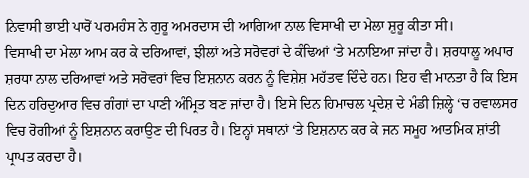ਨਿਵਾਸੀ ਭਾਈ ਪਾਰੋਂ ਪਰਮਹੰਸ ਨੇ ਗੁਰੂ ਅਮਰਦਾਸ ਦੀ ਆਗਿਆ ਨਾਲ ਵਿਸਾਖੀ ਦਾ ਮੇਲਾ ਸ਼ੁਰੂ ਕੀਤਾ ਸੀ।
ਵਿਸਾਖੀ ਦਾ ਮੇਲਾ ਆਮ ਕਰ ਕੇ ਦਰਿਆਵਾਂ, ਝੀਲਾਂ ਅਤੇ ਸਰੋਵਰਾਂ ਦੇ ਕੰਢਿਆਂ ‘ਤੇ ਮਨਾਇਆ ਜਾਂਦਾ ਹੈ। ਸ਼ਰਧਾਲੂ ਅਪਾਰ ਸ਼ਰਧਾ ਨਾਲ ਦਰਿਆਵਾਂ ਅਤੇ ਸਰੋਵਰਾਂ ਵਿਚ ਇਸ਼ਨਾਨ ਕਰਨ ਨੂੰ ਵਿਸ਼ੇਸ਼ ਮਹੱਤਵ ਦਿੰਦੇ ਹਨ। ਇਹ ਵੀ ਮਾਨਤਾ ਹੈ ਕਿ ਇਸ ਦਿਨ ਹਰਿਦੁਆਰ ਵਿਚ ਗੰਗਾਂ ਦਾ ਪਾਣੀ ਅੰਮ੍ਰਿਤ ਬਣ ਜਾਂਦਾ ਹੈ। ਇਸੇ ਦਿਨ ਹਿਮਾਚਲ ਪ੍ਰਦੇਸ਼ ਦੇ ਮੰਡੀ ਜ਼ਿਲ੍ਹੇ ‘ਚ ਰਵਾਲਸਰ ਵਿਚ ਰੋਗੀਆਂ ਨੂੰ ਇਸ਼ਨਾਨ ਕਰਾਉਣ ਦੀ ਪਿਰਤ ਹੈ। ਇਨ੍ਹਾਂ ਸਥਾਨਾਂ ‘ਤੇ ਇਸ਼ਨਾਨ ਕਰ ਕੇ ਜਨ ਸਮੂਹ ਆਤਮਿਕ ਸ਼ਾਂਤੀ ਪ੍ਰਾਪਤ ਕਰਦਾ ਹੈ।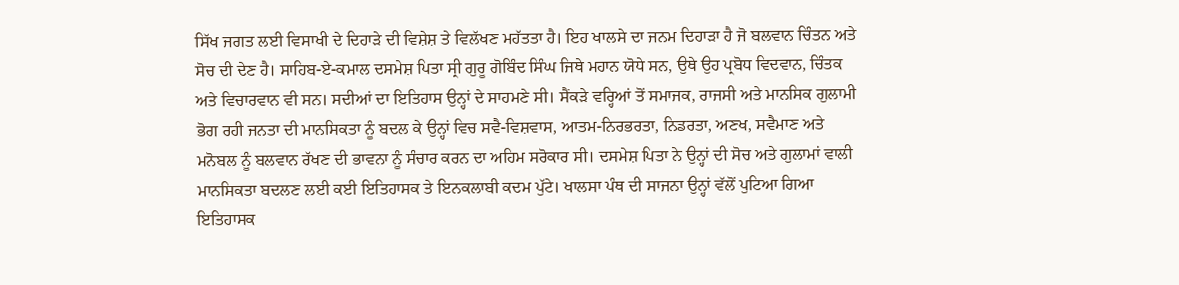ਸਿੱਖ ਜਗਤ ਲਈ ਵਿਸਾਖੀ ਦੇ ਦਿਹਾੜੇ ਦੀ ਵਿਸ਼ੇਸ਼ ਤੇ ਵਿਲੱਖਣ ਮਹੱਤਤਾ ਹੈ। ਇਹ ਖਾਲਸੇ ਦਾ ਜਨਮ ਦਿਹਾੜਾ ਹੈ ਜੋ ਬਲਵਾਨ ਚਿੰਤਨ ਅਤੇ ਸੋਚ ਦੀ ਦੇਣ ਹੈ। ਸਾਹਿਬ-ਏ-ਕਮਾਲ ਦਸਮੇਸ਼ ਪਿਤਾ ਸ੍ਰੀ ਗੁਰੂ ਗੋਬਿੰਦ ਸਿੰਘ ਜਿਥੇ ਮਹਾਨ ਯੋਧੇ ਸਨ, ਉਥੇ ਉਹ ਪ੍ਰਬੋਧ ਵਿਦਵਾਨ, ਚਿੰਤਕ ਅਤੇ ਵਿਚਾਰਵਾਨ ਵੀ ਸਨ। ਸਦੀਆਂ ਦਾ ਇਤਿਹਾਸ ਉਨ੍ਹਾਂ ਦੇ ਸਾਹਮਣੇ ਸੀ। ਸੈਂਕੜੇ ਵਰ੍ਹਿਆਂ ਤੋਂ ਸਮਾਜਕ, ਰਾਜਸੀ ਅਤੇ ਮਾਨਸਿਕ ਗੁਲਾਮੀ ਭੋਗ ਰਹੀ ਜਨਤਾ ਦੀ ਮਾਨਸਿਕਤਾ ਨੂੰ ਬਦਲ ਕੇ ਉਨ੍ਹਾਂ ਵਿਚ ਸਵੈ-ਵਿਸ਼ਵਾਸ, ਆਤਮ-ਨਿਰਭਰਤਾ, ਨਿਡਰਤਾ, ਅਣਖ, ਸਵੈਮਾਣ ਅਤੇ ਮਨੋਬਲ ਨੂੰ ਬਲਵਾਨ ਰੱਖਣ ਦੀ ਭਾਵਨਾ ਨੂੰ ਸੰਚਾਰ ਕਰਨ ਦਾ ਅਹਿਮ ਸਰੋਕਾਰ ਸੀ। ਦਸਮੇਸ਼ ਪਿਤਾ ਨੇ ਉਨ੍ਹਾਂ ਦੀ ਸੋਚ ਅਤੇ ਗੁਲਾਮਾਂ ਵਾਲੀ ਮਾਨਸਿਕਤਾ ਬਦਲਣ ਲਈ ਕਈ ਇਤਿਹਾਸਕ ਤੇ ਇਨਕਲਾਬੀ ਕਦਮ ਪੁੱਟੇ। ਖਾਲਸਾ ਪੰਥ ਦੀ ਸਾਜਨਾ ਉਨ੍ਹਾਂ ਵੱਲੋਂ ਪੁਟਿਆ ਗਿਆ ਇਤਿਹਾਸਕ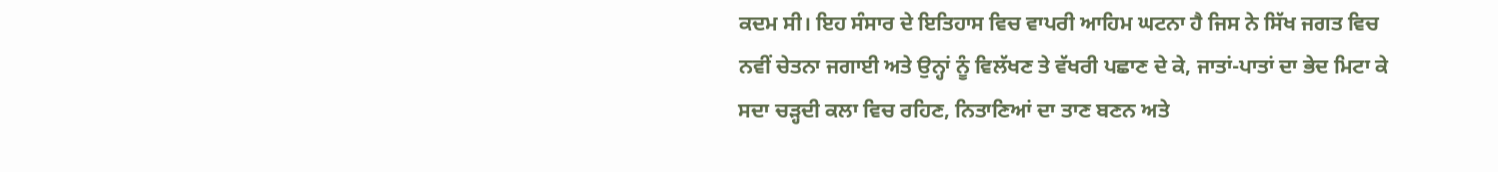ਕਦਮ ਸੀ। ਇਹ ਸੰਸਾਰ ਦੇ ਇਤਿਹਾਸ ਵਿਚ ਵਾਪਰੀ ਆਹਿਮ ਘਟਨਾ ਹੈ ਜਿਸ ਨੇ ਸਿੱਖ ਜਗਤ ਵਿਚ ਨਵੀਂ ਚੇਤਨਾ ਜਗਾਈ ਅਤੇ ਉਨ੍ਹਾਂ ਨੂੰ ਵਿਲੱਖਣ ਤੇ ਵੱਖਰੀ ਪਛਾਣ ਦੇ ਕੇ, ਜਾਤਾਂ-ਪਾਤਾਂ ਦਾ ਭੇਦ ਮਿਟਾ ਕੇ ਸਦਾ ਚੜ੍ਹਦੀ ਕਲਾ ਵਿਚ ਰਹਿਣ, ਨਿਤਾਣਿਆਂ ਦਾ ਤਾਣ ਬਣਨ ਅਤੇ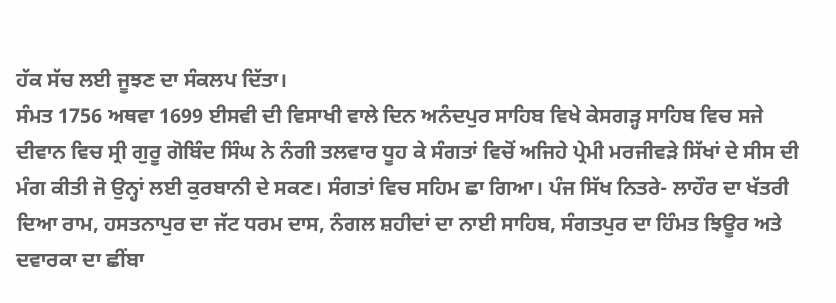ਹੱਕ ਸੱਚ ਲਈ ਜੂਝਣ ਦਾ ਸੰਕਲਪ ਦਿੱਤਾ।
ਸੰਮਤ 1756 ਅਥਵਾ 1699 ਈਸਵੀ ਦੀ ਵਿਸਾਖੀ ਵਾਲੇ ਦਿਨ ਅਨੰਦਪੁਰ ਸਾਹਿਬ ਵਿਖੇ ਕੇਸਗੜ੍ਹ ਸਾਹਿਬ ਵਿਚ ਸਜੇ ਦੀਵਾਨ ਵਿਚ ਸ੍ਰੀ ਗੁਰੂ ਗੋਬਿੰਦ ਸਿੰਘ ਨੇ ਨੰਗੀ ਤਲਵਾਰ ਧੂਹ ਕੇ ਸੰਗਤਾਂ ਵਿਚੋਂ ਅਜਿਹੇ ਪ੍ਰੇਮੀ ਮਰਜੀਵੜੇ ਸਿੱਖਾਂ ਦੇ ਸੀਸ ਦੀ ਮੰਗ ਕੀਤੀ ਜੋ ਉਨ੍ਹਾਂ ਲਈ ਕੁਰਬਾਨੀ ਦੇ ਸਕਣ। ਸੰਗਤਾਂ ਵਿਚ ਸਹਿਮ ਛਾ ਗਿਆ। ਪੰਜ ਸਿੱਖ ਨਿਤਰੇ- ਲਾਹੌਰ ਦਾ ਖੱਤਰੀ ਦਿਆ ਰਾਮ, ਹਸਤਨਾਪੁਰ ਦਾ ਜੱਟ ਧਰਮ ਦਾਸ, ਨੰਗਲ ਸ਼ਹੀਦਾਂ ਦਾ ਨਾਈ ਸਾਹਿਬ, ਸੰਗਤਪੁਰ ਦਾ ਹਿੰਮਤ ਝਿਊਰ ਅਤੇ ਦਵਾਰਕਾ ਦਾ ਛੀਂਬਾ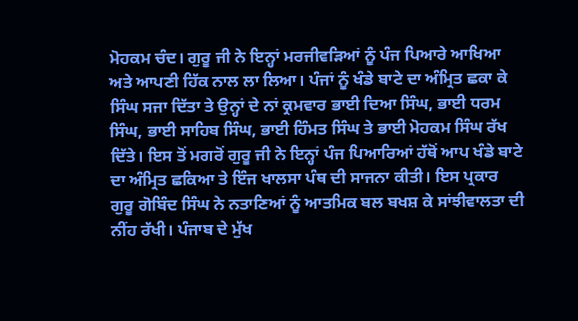ਮੋਹਕਮ ਚੰਦ। ਗੁਰੂ ਜੀ ਨੇ ਇਨ੍ਹਾਂ ਮਰਜੀਵੜਿਆਂ ਨੂੰ ਪੰਜ ਪਿਆਰੇ ਆਖਿਆ ਅਤੇ ਆਪਣੀ ਹਿੱਕ ਨਾਲ ਲਾ ਲਿਆ। ਪੰਜਾਂ ਨੂੰ ਖੰਡੇ ਬਾਟੇ ਦਾ ਅੰਮ੍ਰਿਤ ਛਕਾ ਕੇ ਸਿੰਘ ਸਜਾ ਦਿੱਤਾ ਤੇ ਉਨ੍ਹਾਂ ਦੇ ਨਾਂ ਕ੍ਰਮਵਾਰ ਭਾਈ ਦਿਆ ਸਿੰਘ, ਭਾਈ ਧਰਮ ਸਿੰਘ, ਭਾਈ ਸਾਹਿਬ ਸਿੰਘ, ਭਾਈ ਹਿੰਮਤ ਸਿੰਘ ਤੇ ਭਾਈ ਮੋਹਕਮ ਸਿੰਘ ਰੱਖ ਦਿੱਤੇ। ਇਸ ਤੋਂ ਮਗਰੋਂ ਗੁਰੂ ਜੀ ਨੇ ਇਨ੍ਹਾਂ ਪੰਜ ਪਿਆਰਿਆਂ ਹੱਥੋਂ ਆਪ ਖੰਡੇ ਬਾਟੇ ਦਾ ਅੰਮ੍ਰਿਤ ਛਕਿਆ ਤੇ ਇੰਜ ਖਾਲਸਾ ਪੰਥ ਦੀ ਸਾਜਨਾ ਕੀਤੀ। ਇਸ ਪ੍ਰਕਾਰ ਗੁਰੂ ਗੋਬਿੰਦ ਸਿੰਘ ਨੇ ਨਤਾਣਿਆਂ ਨੂੰ ਆਤਮਿਕ ਬਲ ਬਖਸ਼ ਕੇ ਸਾਂਝੀਵਾਲਤਾ ਦੀ ਨੀਂਹ ਰੱਖੀ। ਪੰਜਾਬ ਦੇ ਮੁੱਖ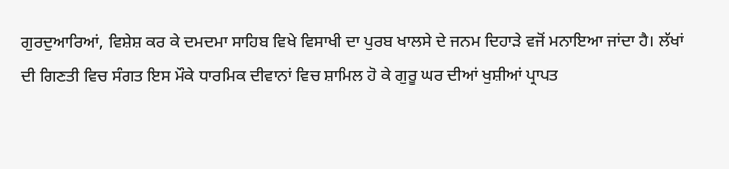ਗੁਰਦੁਆਰਿਆਂ, ਵਿਸ਼ੇਸ਼ ਕਰ ਕੇ ਦਮਦਮਾ ਸਾਹਿਬ ਵਿਖੇ ਵਿਸਾਖੀ ਦਾ ਪੁਰਬ ਖਾਲਸੇ ਦੇ ਜਨਮ ਦਿਹਾੜੇ ਵਜੋਂ ਮਨਾਇਆ ਜਾਂਦਾ ਹੈ। ਲੱਖਾਂ ਦੀ ਗਿਣਤੀ ਵਿਚ ਸੰਗਤ ਇਸ ਮੌਕੇ ਧਾਰਮਿਕ ਦੀਵਾਨਾਂ ਵਿਚ ਸ਼ਾਮਿਲ ਹੋ ਕੇ ਗੁਰੂ ਘਰ ਦੀਆਂ ਖੁਸ਼ੀਆਂ ਪ੍ਰਾਪਤ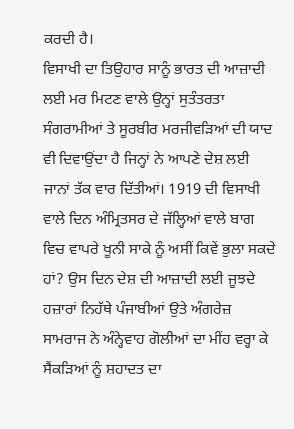ਕਰਦੀ ਹੈ।
ਵਿਸਾਖੀ ਦਾ ਤਿਉਹਾਰ ਸਾਨੂੰ ਭਾਰਤ ਦੀ ਆਜ਼ਾਦੀ ਲਈ ਮਰ ਮਿਟਣ ਵਾਲੇ ਉਨ੍ਹਾਂ ਸੁਤੰਤਰਤਾ ਸੰਗਰਾਮੀਆਂ ਤੇ ਸੂਰਬੀਰ ਮਰਜੀਵੜਿਆਂ ਦੀ ਯਾਦ ਵੀ ਦਿਵਾਉਂਦਾ ਹੈ ਜਿਨ੍ਹਾਂ ਨੇ ਆਪਣੇ ਦੇਸ਼ ਲਈ ਜਾਨਾਂ ਤੱਕ ਵਾਰ ਦਿੱਤੀਆਂ। 1919 ਦੀ ਵਿਸਾਖੀ ਵਾਲੇ ਦਿਨ ਅੰਮ੍ਰਿਤਸਰ ਦੇ ਜੱਲ੍ਹਿਆਂ ਵਾਲੇ ਬਾਗ ਵਿਚ ਵਾਪਰੇ ਖੂਨੀ ਸਾਕੇ ਨੂੰ ਅਸੀਂ ਕਿਵੇਂ ਭੁਲਾ ਸਕਦੇ ਹਾਂ? ਉਸ ਦਿਨ ਦੇਸ਼ ਦੀ ਆਜ਼ਾਦੀ ਲਈ ਜੂਝਦੇ ਹਜ਼ਾਰਾਂ ਨਿਹੱਥੇ ਪੰਜਾਬੀਆਂ ਉਤੇ ਅੰਗਰੇਜ਼ ਸਾਮਰਾਜ ਨੇ ਅੰਨ੍ਹੇਵਾਹ ਗੋਲੀਆਂ ਦਾ ਮੀਂਹ ਵਰ੍ਹਾ ਕੇ ਸੈਂਕੜਿਆਂ ਨੂੰ ਸ਼ਹਾਦਤ ਦਾ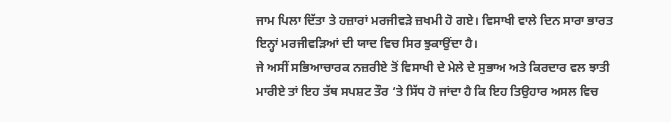ਜਾਮ ਪਿਲਾ ਦਿੱਤਾ ਤੇ ਹਜ਼ਾਰਾਂ ਮਰਜੀਵੜੇ ਜ਼ਖਮੀ ਹੋ ਗਏ। ਵਿਸਾਖੀ ਵਾਲੇ ਦਿਨ ਸਾਰਾ ਭਾਰਤ ਇਨ੍ਹਾਂ ਮਰਜੀਵੜਿਆਂ ਦੀ ਯਾਦ ਵਿਚ ਸਿਰ ਝੁਕਾਉਂਦਾ ਹੈ।
ਜੇ ਅਸੀਂ ਸਭਿਆਚਾਰਕ ਨਜ਼ਰੀਏ ਤੋਂ ਵਿਸਾਖੀ ਦੇ ਮੇਲੇ ਦੇ ਸੁਭਾਅ ਅਤੇ ਕਿਰਦਾਰ ਵਲ ਝਾਤੀ ਮਾਰੀਏ ਤਾਂ ਇਹ ਤੱਥ ਸਪਸ਼ਟ ਤੌਰ ‘ਤੇ ਸਿੱਧ ਹੋ ਜਾਂਦਾ ਹੈ ਕਿ ਇਹ ਤਿਉਹਾਰ ਅਸਲ ਵਿਚ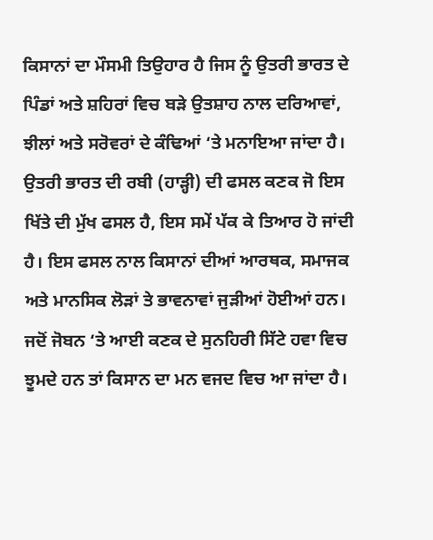ਕਿਸਾਨਾਂ ਦਾ ਮੌਸਮੀ ਤਿਉਹਾਰ ਹੈ ਜਿਸ ਨੂੰ ਉਤਰੀ ਭਾਰਤ ਦੇ ਪਿੰਡਾਂ ਅਤੇ ਸ਼ਹਿਰਾਂ ਵਿਚ ਬੜੇ ਉਤਸ਼ਾਹ ਨਾਲ ਦਰਿਆਵਾਂ, ਝੀਲਾਂ ਅਤੇ ਸਰੋਵਰਾਂ ਦੇ ਕੰਢਿਆਂ ‘ਤੇ ਮਨਾਇਆ ਜਾਂਦਾ ਹੈ। ਉਤਰੀ ਭਾਰਤ ਦੀ ਰਬੀ (ਹਾੜ੍ਹੀ) ਦੀ ਫਸਲ ਕਣਕ ਜੋ ਇਸ ਖਿੱਤੇ ਦੀ ਮੁੱਖ ਫਸਲ ਹੈ, ਇਸ ਸਮੇਂ ਪੱਕ ਕੇ ਤਿਆਰ ਹੋ ਜਾਂਦੀ ਹੈ। ਇਸ ਫਸਲ ਨਾਲ ਕਿਸਾਨਾਂ ਦੀਆਂ ਆਰਥਕ, ਸਮਾਜਕ ਅਤੇ ਮਾਨਸਿਕ ਲੋੜਾਂ ਤੇ ਭਾਵਨਾਵਾਂ ਜੁੜੀਆਂ ਹੋਈਆਂ ਹਨ। ਜਦੋਂ ਜੋਬਨ ‘ਤੇ ਆਈ ਕਣਕ ਦੇ ਸੁਨਹਿਰੀ ਸਿੱਟੇ ਹਵਾ ਵਿਚ ਝੂਮਦੇ ਹਨ ਤਾਂ ਕਿਸਾਨ ਦਾ ਮਨ ਵਜਦ ਵਿਚ ਆ ਜਾਂਦਾ ਹੈ।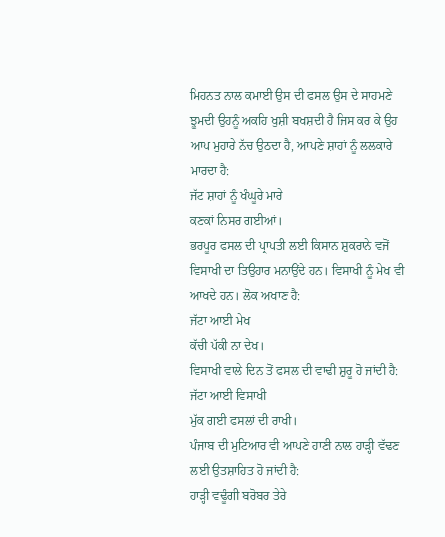ਮਿਹਨਤ ਨਾਲ ਕਮਾਈ ਉਸ ਦੀ ਫਸਲ ਉਸ ਦੇ ਸਾਹਮਣੇ ਝੂਮਦੀ ਉਹਨੂੰ ਅਕਹਿ ਖੁਸ਼ੀ ਬਖਸ਼ਦੀ ਹੈ ਜਿਸ ਕਰ ਕੇ ਉਹ ਆਪ ਮੁਹਾਰੇ ਨੱਚ ਉਠਦਾ ਹੈ, ਆਪਣੇ ਸ਼ਾਹਾਂ ਨੂੰ ਲਲਕਾਰੇ ਮਾਰਦਾ ਹੈ:
ਜੱਟ ਸ਼ਾਹਾਂ ਨੂੰ ਖੰਘੂਰੇ ਮਾਰੇ
ਕਣਕਾਂ ਨਿਸਰ ਗਈਆਂ।
ਭਰਪੂਰ ਫਸਲ ਦੀ ਪ੍ਰਾਪਤੀ ਲਈ ਕਿਸਾਨ ਸ਼ੁਕਰਾਨੇ ਵਜੋਂ ਵਿਸਾਖੀ ਦਾ ਤਿਉਹਾਰ ਮਨਾਉਂਦੇ ਹਨ। ਵਿਸਾਖੀ ਨੂੰ ਮੇਖ ਵੀ ਆਖਦੇ ਹਨ। ਲੋਕ ਅਖਾਣ ਹੈ:
ਜੱਟਾ ਆਈ ਮੇਖ
ਕੱਚੀ ਪੱਕੀ ਨਾ ਦੇਖ।
ਵਿਸਾਖੀ ਵਾਲੇ ਦਿਨ ਤੋਂ ਫਸਲ ਦੀ ਵਾਢੀ ਸ਼ੁਰੂ ਹੋ ਜਾਂਦੀ ਹੈ:
ਜੱਟਾ ਆਈ ਵਿਸਾਖੀ
ਮੁੱਕ ਗਈ ਫਸਲਾਂ ਦੀ ਰਾਖੀ।
ਪੰਜਾਬ ਦੀ ਮੁਟਿਆਰ ਵੀ ਆਪਣੇ ਹਾਣੀ ਨਾਲ ਹਾੜ੍ਹੀ ਵੱਢਣ ਲਈ ਉਤਸ਼ਾਹਿਤ ਹੋ ਜਾਂਦੀ ਹੈ:
ਹਾੜ੍ਹੀ ਵਢੂੰਗੀ ਬਰੋਬਰ ਤੇਰੇ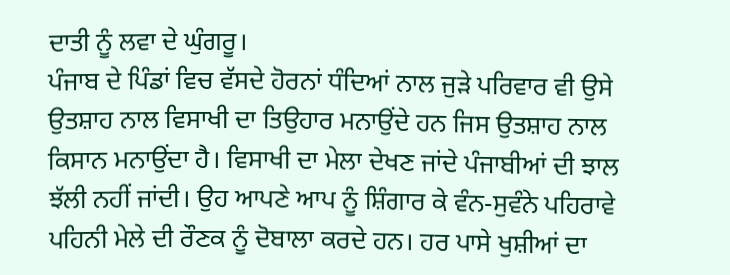ਦਾਤੀ ਨੂੰ ਲਵਾ ਦੇ ਘੁੰਗਰੂ।
ਪੰਜਾਬ ਦੇ ਪਿੰਡਾਂ ਵਿਚ ਵੱਸਦੇ ਹੋਰਨਾਂ ਧੰਦਿਆਂ ਨਾਲ ਜੁੜੇ ਪਰਿਵਾਰ ਵੀ ਉਸੇ ਉਤਸ਼ਾਹ ਨਾਲ ਵਿਸਾਖੀ ਦਾ ਤਿਉਹਾਰ ਮਨਾਉਂਦੇ ਹਨ ਜਿਸ ਉਤਸ਼ਾਹ ਨਾਲ ਕਿਸਾਨ ਮਨਾਉਂਦਾ ਹੈ। ਵਿਸਾਖੀ ਦਾ ਮੇਲਾ ਦੇਖਣ ਜਾਂਦੇ ਪੰਜਾਬੀਆਂ ਦੀ ਝਾਲ ਝੱਲੀ ਨਹੀਂ ਜਾਂਦੀ। ਉਹ ਆਪਣੇ ਆਪ ਨੂੰ ਸ਼ਿੰਗਾਰ ਕੇ ਵੰਨ-ਸੁਵੰਨੇ ਪਹਿਰਾਵੇ ਪਹਿਨੀ ਮੇਲੇ ਦੀ ਰੌਣਕ ਨੂੰ ਦੋਬਾਲਾ ਕਰਦੇ ਹਨ। ਹਰ ਪਾਸੇ ਖੁਸ਼ੀਆਂ ਦਾ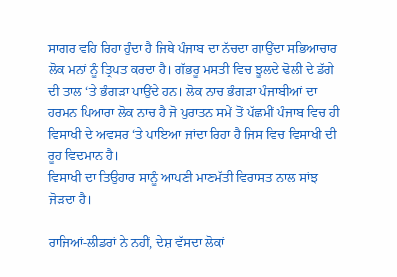ਸਾਗਰ ਵਹਿ ਰਿਹਾ ਹੁੰਦਾ ਹੈ ਜਿਥੇ ਪੰਜਾਬ ਦਾ ਨੱਚਦਾ ਗਾਉਂਦਾ ਸਭਿਆਚਾਰ ਲੋਕ ਮਨਾਂ ਨੂੰ ਤ੍ਰਿਪਤ ਕਰਦਾ ਹੈ। ਗੱਭਰੂ ਮਸਤੀ ਵਿਚ ਝੂਲਦੇ ਢੋਲੀ ਦੇ ਡੱਗੇ ਦੀ ਤਾਲ ‘ਤੇ ਭੰਗੜਾ ਪਾਉਂਦੇ ਹਨ। ਲੋਕ ਨਾਚ ਭੰਗੜਾ ਪੰਜਾਬੀਆਂ ਦਾ ਹਰਮਨ ਪਿਆਰਾ ਲੋਕ ਨਾਚ ਹੈ ਜੋ ਪੁਰਾਤਨ ਸਮੇਂ ਤੋਂ ਪੱਛਮੀਂ ਪੰਜਾਬ ਵਿਚ ਹੀ ਵਿਸਾਖੀ ਦੇ ਅਵਸਰ ‘ਤੇ ਪਾਇਆ ਜਾਂਦਾ ਰਿਹਾ ਹੈ ਜਿਸ ਵਿਚ ਵਿਸਾਖੀ ਦੀ ਰੂਹ ਵਿਦਮਾਨ ਹੈ।
ਵਿਸਾਖੀ ਦਾ ਤਿਉਹਾਰ ਸਾਨੂੰ ਆਪਣੀ ਮਾਣਮੱਤੀ ਵਿਰਾਸਤ ਨਾਲ ਸਾਂਝ ਜੋੜਦਾ ਹੈ।

ਰਾਜਿਆਂ-ਲੀਡਰਾਂ ਨੇ ਨਹੀਂ, ਦੇਸ਼ ਵੱਸਦਾ ਲੋਕਾਂ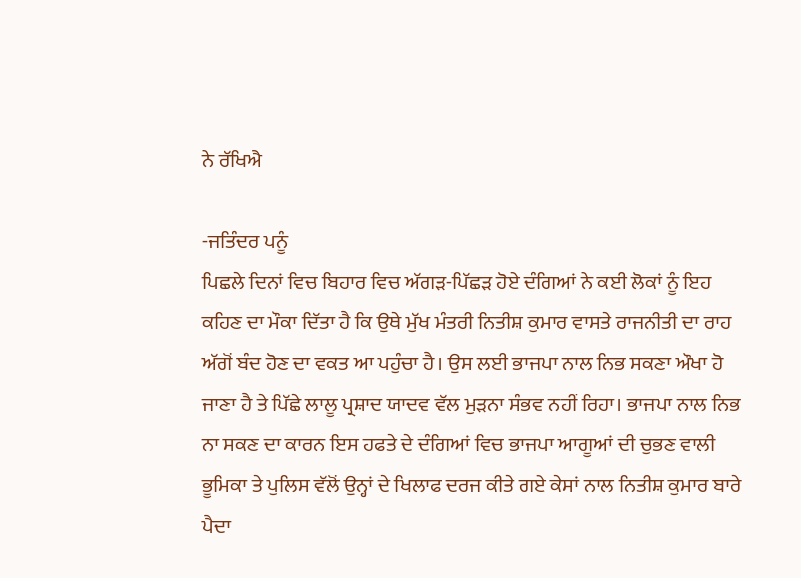ਨੇ ਰੱਖਿਐ

-ਜਤਿੰਦਰ ਪਨੂੰ
ਪਿਛਲੇ ਦਿਨਾਂ ਵਿਚ ਬਿਹਾਰ ਵਿਚ ਅੱਗੜ-ਪਿੱਛੜ ਹੋਏ ਦੰਗਿਆਂ ਨੇ ਕਈ ਲੋਕਾਂ ਨੂੰ ਇਹ ਕਹਿਣ ਦਾ ਮੌਕਾ ਦਿੱਤਾ ਹੈ ਕਿ ਉਥੇ ਮੁੱਖ ਮੰਤਰੀ ਨਿਤੀਸ਼ ਕੁਮਾਰ ਵਾਸਤੇ ਰਾਜਨੀਤੀ ਦਾ ਰਾਹ ਅੱਗੋਂ ਬੰਦ ਹੋਣ ਦਾ ਵਕਤ ਆ ਪਹੁੰਚਾ ਹੈ। ਉਸ ਲਈ ਭਾਜਪਾ ਨਾਲ ਨਿਭ ਸਕਣਾ ਔਖਾ ਹੋ ਜਾਣਾ ਹੈ ਤੇ ਪਿੱਛੇ ਲਾਲੂ ਪ੍ਰਸ਼ਾਦ ਯਾਦਵ ਵੱਲ ਮੁੜਨਾ ਸੰਭਵ ਨਹੀਂ ਰਿਹਾ। ਭਾਜਪਾ ਨਾਲ ਨਿਭ ਨਾ ਸਕਣ ਦਾ ਕਾਰਨ ਇਸ ਹਫਤੇ ਦੇ ਦੰਗਿਆਂ ਵਿਚ ਭਾਜਪਾ ਆਗੂਆਂ ਦੀ ਚੁਭਣ ਵਾਲੀ ਭੂਮਿਕਾ ਤੇ ਪੁਲਿਸ ਵੱਲੋਂ ਉਨ੍ਹਾਂ ਦੇ ਖਿਲਾਫ ਦਰਜ ਕੀਤੇ ਗਏ ਕੇਸਾਂ ਨਾਲ ਨਿਤੀਸ਼ ਕੁਮਾਰ ਬਾਰੇ ਪੈਦਾ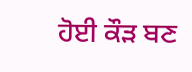ਹੋਈ ਕੌੜ ਬਣ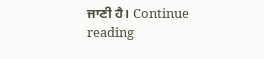ਜਾਣੀ ਹੈ। Continue reading